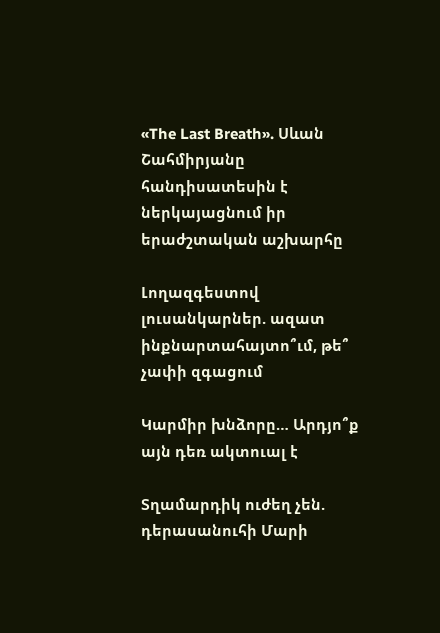«The Last Breath». Սևան Շահմիրյանը հանդիսատեսին է ներկայացնում իր երաժշտական աշխարհը

Լողազգեստով լուսանկարներ. ազատ ինքնարտահայտո՞ւմ, թե՞ չափի զգացում

Կարմիր խնձորը… Արդյո՞ք այն դեռ ակտուալ է

Տղամարդիկ ուժեղ չեն. դերասանուհի Մարի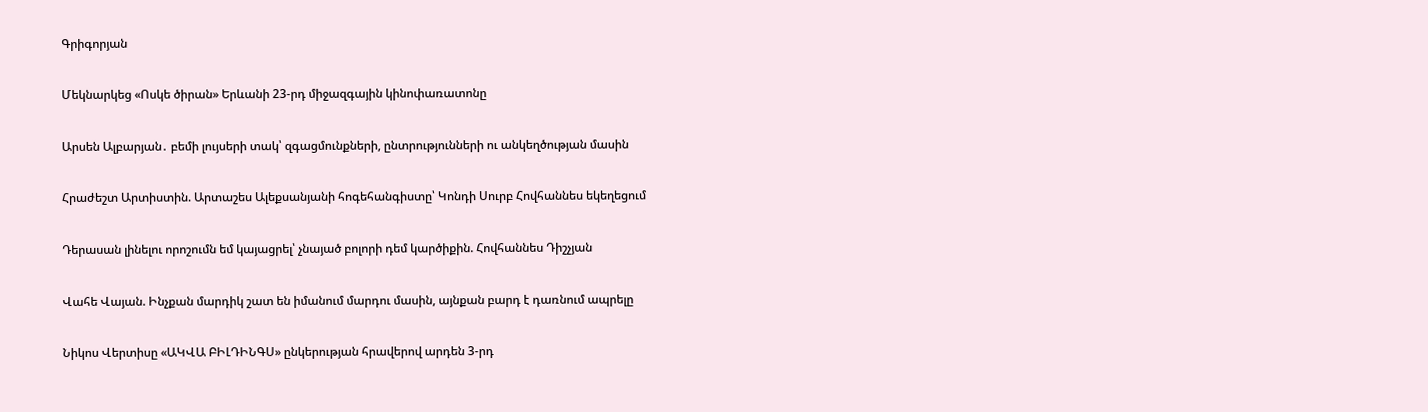Գրիգորյան

Մեկնարկեց «Ոսկե ծիրան» Երևանի 23-րդ միջազգային կինոփառատոնը

Արսեն Ալբարյան․ բեմի լույսերի տակ՝ զգացմունքների, ընտրությունների ու անկեղծության մասին

Հրաժեշտ Արտիստին. Արտաշես Ալեքսանյանի հոգեհանգիստը՝ Կոնդի Սուրբ Հովհաննես եկեղեցում

Դերասան լինելու որոշումն եմ կայացրել՝ չնայած բոլորի դեմ կարծիքին. Հովհաննես Դիշչյան

Վահե Վայան. Ինչքան մարդիկ շատ են իմանում մարդու մասին, այնքան բարդ է դառնում ապրելը

Նիկոս Վերտիսը «ԱԿՎԱ ԲԻԼԴԻՆԳՍ» ընկերության հրավերով արդեն 3-րդ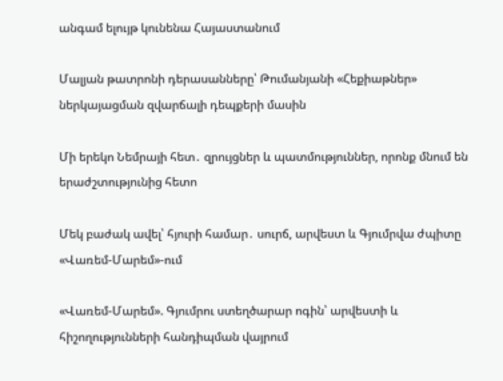անգամ ելույթ կունենա Հայաստանում

Մալյան թատրոնի դերասանները՝ Թումանյանի «Հեքիաթներ» ներկայացման զվարճալի դեպքերի մասին

Մի երեկո Նեմրայի հետ․ զրույցներ և պատմություններ, որոնք մնում են երաժշտությունից հետո

Մեկ բաժակ ավել՝ հյուրի համար․ սուրճ, արվեստ և Գյումրվա ժպիտը «Վառեմ-Մարեմ»-ում

«Վառեմ-Մարեմ». Գյումրու ստեղծարար ոգին՝ արվեստի և հիշողությունների հանդիպման վայրում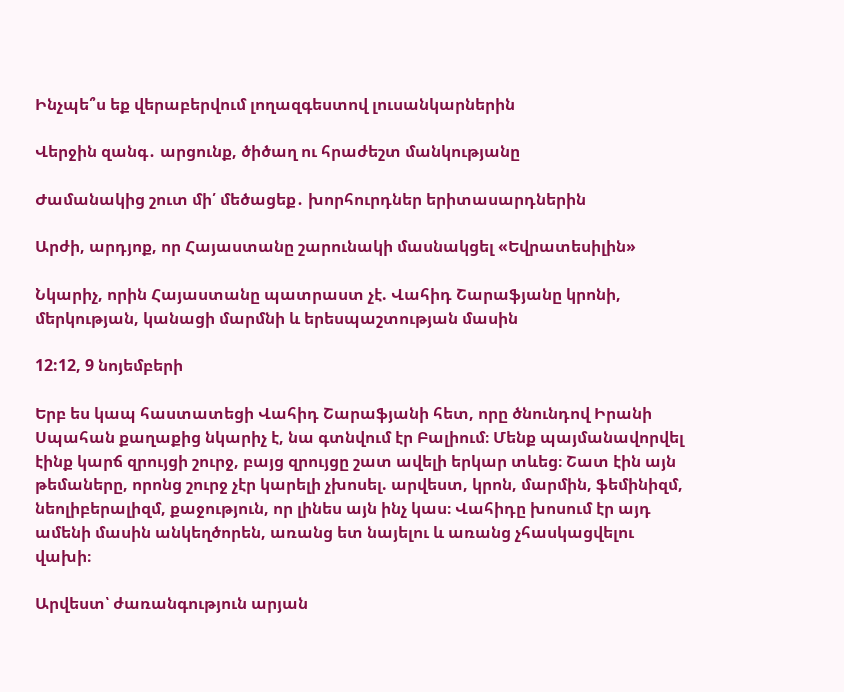Ինչպե՞ս եք վերաբերվում լողազգեստով լուսանկարներին

Վերջին զանգ․ արցունք, ծիծաղ ու հրաժեշտ մանկությանը

Ժամանակից շուտ մի՛ մեծացեք․ խորհուրդներ երիտասարդներին

Արժի, արդյոք, որ Հայաստանը շարունակի մասնակցել «Եվրատեսիլին»

Նկարիչ, որին Հայաստանը պատրաստ չէ. Վահիդ Շարաֆյանը կրոնի, մերկության, կանացի մարմնի և երեսպաշտության մասին

12:12, 9 նոյեմբերի

Երբ ես կապ հաստատեցի Վահիդ Շարաֆյանի հետ, որը ծնունդով Իրանի Սպահան քաղաքից նկարիչ է, նա գտնվում էր Բալիում։ Մենք պայմանավորվել էինք կարճ զրույցի շուրջ, բայց զրույցը շատ ավելի երկար տևեց։ Շատ էին այն թեմաները, որոնց շուրջ չէր կարելի չխոսել. արվեստ, կրոն, մարմին, ֆեմինիզմ, նեոլիբերալիզմ, քաջություն, որ լինես այն ինչ կաս։ Վահիդը խոսում էր այդ ամենի մասին անկեղծորեն, առանց ետ նայելու և առանց չհասկացվելու վախի։

Արվեստ՝ ժառանգություն արյան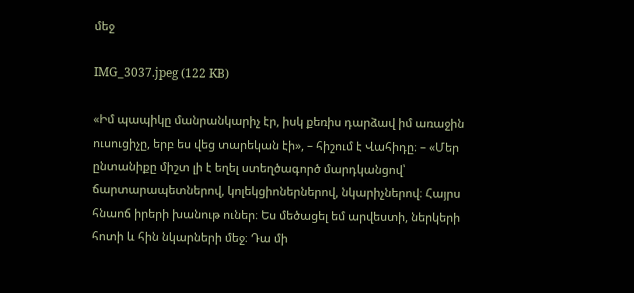մեջ

IMG_3037.jpeg (122 KB)

«Իմ պապիկը մանրանկարիչ էր, իսկ քեռիս դարձավ իմ առաջին ուսուցիչը, երբ ես վեց տարեկան էի», – հիշում է Վահիդը։ – «Մեր ընտանիքը միշտ լի է եղել ստեղծագործ մարդկանցով՝ ճարտարապետներով, կոլեկցիոներներով, նկարիչներով։ Հայրս հնաոճ իրերի խանութ ուներ։ Ես մեծացել եմ արվեստի, ներկերի հոտի և հին նկարների մեջ։ Դա մի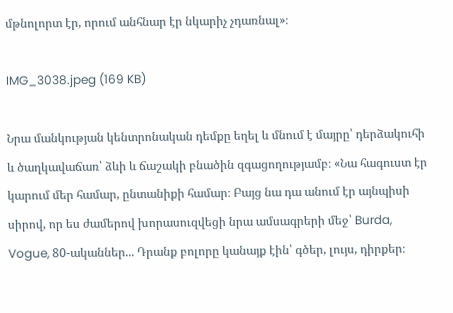մթնոլորտ էր, որում անհնար էր նկարիչ չդառնալ»։

IMG_3038.jpeg (169 KB)

Նրա մանկության կենտրոնական դեմքը եղել և մնում է մայրը՝ դերձակուհի և ծաղկավաճառ՝ ձևի և ճաշակի բնածին զգացողությամբ։ «Նա հագուստ էր կարում մեր համար, ընտանիքի համար։ Բայց նա դա անում էր այնպիսի սիրով, որ ես ժամերով խորասուզվեցի նրա ամսագրերի մեջ՝ Burda, Vogue, 80-ականներ... Դրանք բոլորը կանայք էին՝ գծեր, լույս, դիրքեր։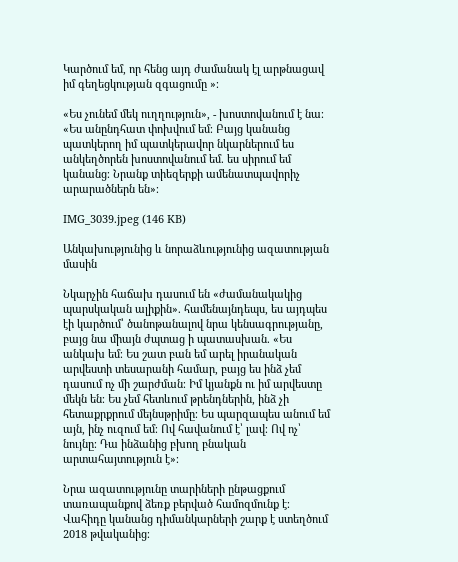Կարծում եմ, որ հենց այդ ժամանակ էլ արթնացավ իմ գեղեցկության զգացումը »։

«Ես չունեմ մեկ ուղղություն», - խոստովանում է նա։ «Ես անընդհատ փոխվում եմ։ Բայց կանանց պատկերող իմ պատկերավոր նկարներում ես անկեղծորեն խոստովանում եմ. ես սիրում եմ կանանց։ Նրանք տիեզերքի ամենատպավորիչ արարածներն են»։

IMG_3039.jpeg (146 KB)

Անկախությունից և նորաձևությունից ազատության մասին

Նկարչին հաճախ դասում են «ժամանակակից պարսկական ալիքին». համենայնդեպս, ես այդպես էի կարծում՝ ծանոթանալով նրա կենսագրությանը, բայց նա միայն ժպտաց ի պատասխան. «Ես անկախ եմ։ Ես շատ բան եմ արել իրանական արվեստի տեսարանի համար, բայց ես ինձ չեմ դասում ոչ մի շարժման։ Իմ կյանքն ու իմ արվեստը մեկն են։ Ես չեմ հետևում թրենդներին, ինձ չի հետաքրքրում մեյնսթրիմը։ Ես պարզապես անում եմ այն, ինչ ուզում եմ։ Ով հավանում է՝ լավ։ Ով ոչ՝ նույնը։ Դա ինձանից բխող բնական արտահայտություն է»։

Նրա ազատությունը տարիների ընթացքում տառապանքով ձեռք բերված համոզմունք է։ Վահիդը կանանց դիմանկարների շարք է ստեղծում 2018 թվականից։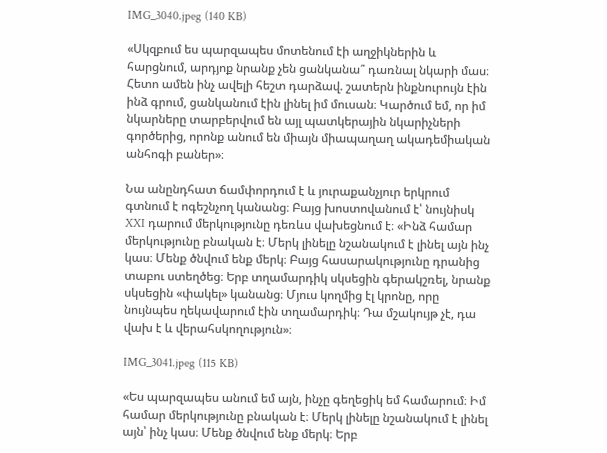IMG_3040.jpeg (140 KB)

«Սկզբում ես պարզապես մոտենում էի աղջիկներին և հարցնում, արդյոք նրանք չեն ցանկանա՞ դառնալ նկարի մաս։ Հետո ամեն ինչ ավելի հեշտ դարձավ. շատերն ինքնուրույն էին ինձ գրում, ցանկանում էին լինել իմ մուսան։ Կարծում եմ, որ իմ նկարները տարբերվում են այլ պատկերային նկարիչների գործերից, որոնք անում են միայն միապաղաղ ակադեմիական անհոգի բաներ»։

Նա անընդհատ ճամփորդում է և յուրաքանչյուր երկրում գտնում է ոգեշնչող կանանց։ Բայց խոստովանում է՝ նույնիսկ XXI դարում մերկությունը դեռևս վախեցնում է։ «Ինձ համար մերկությունը բնական է։ Մերկ լինելը նշանակում է լինել այն ինչ կաս։ Մենք ծնվում ենք մերկ։ Բայց հասարակությունը դրանից տաբու ստեղծեց։ Երբ տղամարդիկ սկսեցին գերակշռել, նրանք սկսեցին «փակել» կանանց։ Մյուս կողմից էլ կրոնը, որը նույնպես ղեկավարում էին տղամարդիկ։ Դա մշակույթ չէ, դա վախ է և վերահսկողություն»։

IMG_3041.jpeg (115 KB)

«Ես պարզապես անում եմ այն, ինչը գեղեցիկ եմ համարում։ Իմ համար մերկությունը բնական է։ Մերկ լինելը նշանակում է լինել այն՝ ինչ կաս։ Մենք ծնվում ենք մերկ։ Երբ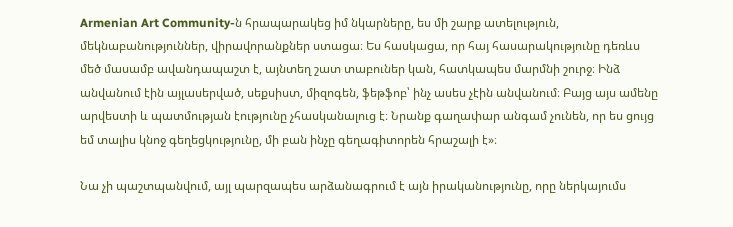Armenian Art Community-ն հրապարակեց իմ նկարները, ես մի շարք ատելություն, մեկնաբանություններ, վիրավորանքներ ստացա։ Ես հասկացա, որ հայ հասարակությունը դեռևս մեծ մասամբ ավանդապաշտ է, այնտեղ շատ տաբուներ կան, հատկապես մարմնի շուրջ։ Ինձ անվանում էին այլասերված, սեքսիստ, միզոգեն, ֆեթֆոբ՝ ինչ ասես չէին անվանում։ Բայց այս ամենը արվեստի և պատմության էությունը չհասկանալուց է։ Նրանք գաղափար անգամ չունեն, որ ես ցույց եմ տալիս կնոջ գեղեցկությունը, մի բան ինչը գեղագիտորեն հրաշալի է»։

Նա չի պաշտպանվում, այլ պարզապես արձանագրում է այն իրականությունը, որը ներկայումս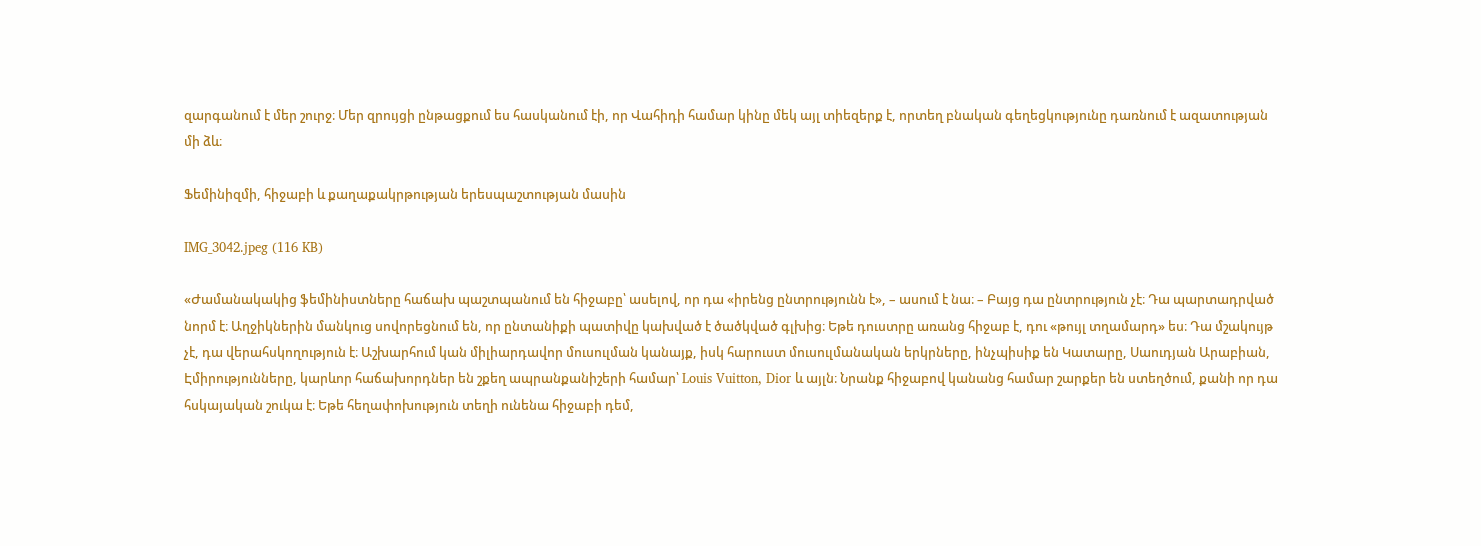զարգանում է մեր շուրջ։ Մեր զրույցի ընթացքում ես հասկանում էի, որ Վահիդի համար կինը մեկ այլ տիեզերք է, որտեղ բնական գեղեցկությունը դառնում է ազատության մի ձև։

Ֆեմինիզմի, հիջաբի և քաղաքակրթության երեսպաշտության մասին

IMG_3042.jpeg (116 KB)

«Ժամանակակից ֆեմինիստները հաճախ պաշտպանում են հիջաբը՝ ասելով, որ դա «իրենց ընտրությունն է», – ասում է նա։ – Բայց դա ընտրություն չէ։ Դա պարտադրված նորմ է։ Աղջիկներին մանկուց սովորեցնում են, որ ընտանիքի պատիվը կախված է ծածկված գլխից։ Եթե դուստրը առանց հիջաբ է, դու «թույլ տղամարդ» ես։ Դա մշակույթ չէ, դա վերահսկողություն է։ Աշխարհում կան միլիարդավոր մուսուլման կանայք, իսկ հարուստ մուսուլմանական երկրները, ինչպիսիք են Կատարը, Սաուդյան Արաբիան, Էմիրությունները, կարևոր հաճախորդներ են շքեղ ապրանքանիշերի համար՝ Louis Vuitton, Dior և այլն։ Նրանք հիջաբով կանանց համար շարքեր են ստեղծում, քանի որ դա հսկայական շուկա է։ Եթե հեղափոխություն տեղի ունենա հիջաբի դեմ,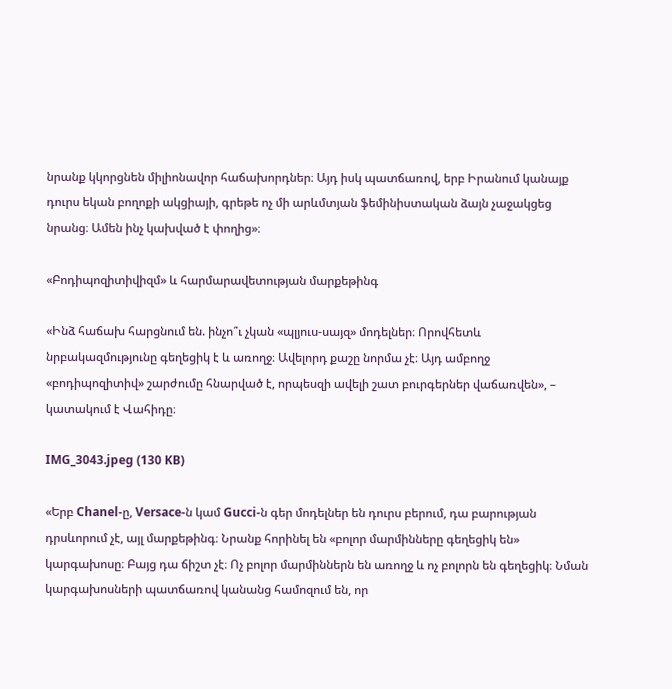նրանք կկորցնեն միլիոնավոր հաճախորդներ։ Այդ իսկ պատճառով, երբ Իրանում կանայք դուրս եկան բողոքի ակցիայի, գրեթե ոչ մի արևմտյան ֆեմինիստական ձայն չաջակցեց նրանց։ Ամեն ինչ կախված է փողից»։

«Բոդիպոզիտիվիզմ» և հարմարավետության մարքեթինգ

«Ինձ հաճախ հարցնում են. ինչո՞ւ չկան «պլյուս-սայզ» մոդելներ։ Որովհետև նրբակազմությունը գեղեցիկ է և առողջ։ Ավելորդ քաշը նորմա չէ։ Այդ ամբողջ «բոդիպոզիտիվ» շարժումը հնարված է, որպեսզի ավելի շատ բուրգերներ վաճառվեն», – կատակում է Վահիդը։

IMG_3043.jpeg (130 KB)

«Երբ Chanel-ը, Versace-ն կամ Gucci-ն գեր մոդելներ են դուրս բերում, դա բարության դրսևորում չէ, այլ մարքեթինգ։ Նրանք հորինել են «բոլոր մարմինները գեղեցիկ են» կարգախոսը։ Բայց դա ճիշտ չէ։ Ոչ բոլոր մարմիններն են առողջ և ոչ բոլորն են գեղեցիկ։ Նման կարգախոսների պատճառով կանանց համոզում են, որ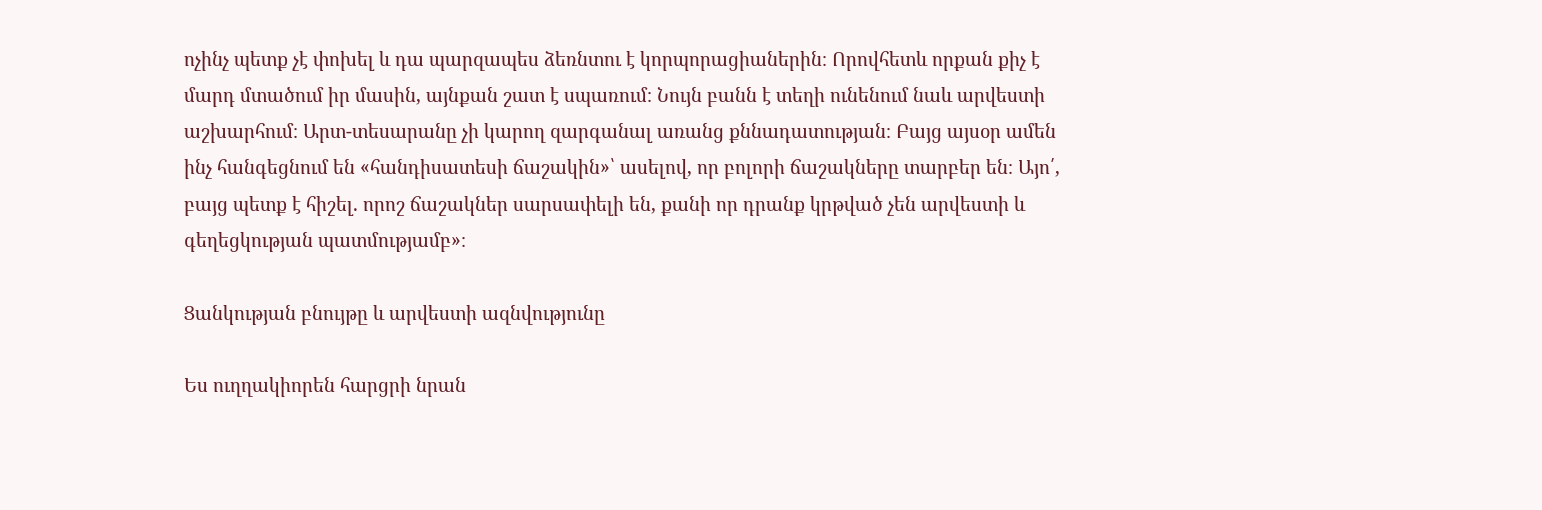ոչինչ պետք չէ փոխել և դա պարզապես ձեռնտու է կորպորացիաներին։ Որովհետև որքան քիչ է մարդ մտածում իր մասին, այնքան շատ է սպառում։ Նույն բանն է տեղի ունենում նաև արվեստի աշխարհում։ Արտ-տեսարանը չի կարող զարգանալ առանց քննադատության։ Բայց այսօր ամեն ինչ հանգեցնում են «հանդիսատեսի ճաշակին»՝ ասելով, որ բոլորի ճաշակները տարբեր են։ Այո՛, բայց պետք է հիշել. որոշ ճաշակներ սարսափելի են, քանի որ դրանք կրթված չեն արվեստի և գեղեցկության պատմությամբ»։

Ցանկության բնույթը և արվեստի ազնվությունը

Ես ուղղակիորեն հարցրի նրան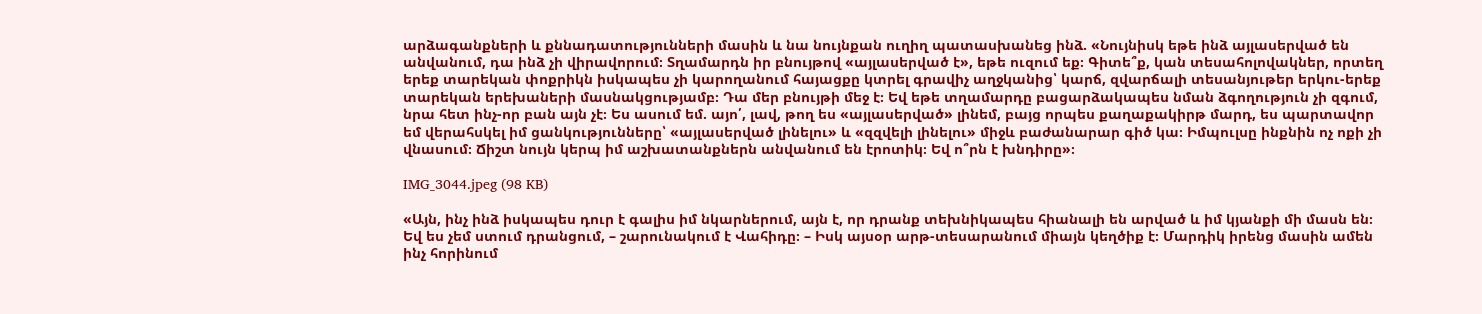արձագանքների և քննադատությունների մասին և նա նույնքան ուղիղ պատասխանեց ինձ. «Նույնիսկ եթե ինձ այլասերված են անվանում, դա ինձ չի վիրավորում։ Տղամարդն իր բնույթով «այլասերված է», եթե ուզում եք։ Գիտե՞ք, կան տեսահոլովակներ, որտեղ երեք տարեկան փոքրիկն իսկապես չի կարողանում հայացքը կտրել գրավիչ աղջկանից՝ կարճ, զվարճալի տեսանյութեր երկու-երեք տարեկան երեխաների մասնակցությամբ։ Դա մեր բնույթի մեջ է։ Եվ եթե տղամարդը բացարձակապես նման ձգողություն չի զգում, նրա հետ ինչ-որ բան այն չէ։ Ես ասում եմ. այո՛, լավ, թող ես «այլասերված» լինեմ, բայց որպես քաղաքակիրթ մարդ, ես պարտավոր եմ վերահսկել իմ ցանկությունները՝ «այլասերված լինելու» և «զզվելի լինելու» միջև բաժանարար գիծ կա։ Իմպուլսը ինքնին ոչ ոքի չի վնասում։ Ճիշտ նույն կերպ իմ աշխատանքներն անվանում են էրոտիկ։ Եվ ո՞րն է խնդիրը»։

IMG_3044.jpeg (98 KB)

«Այն, ինչ ինձ իսկապես դուր է գալիս իմ նկարներում, այն է, որ դրանք տեխնիկապես հիանալի են արված և իմ կյանքի մի մասն են։ Եվ ես չեմ ստում դրանցում, – շարունակում է Վահիդը։ – Իսկ այսօր արթ-տեսարանում միայն կեղծիք է։ Մարդիկ իրենց մասին ամեն ինչ հորինում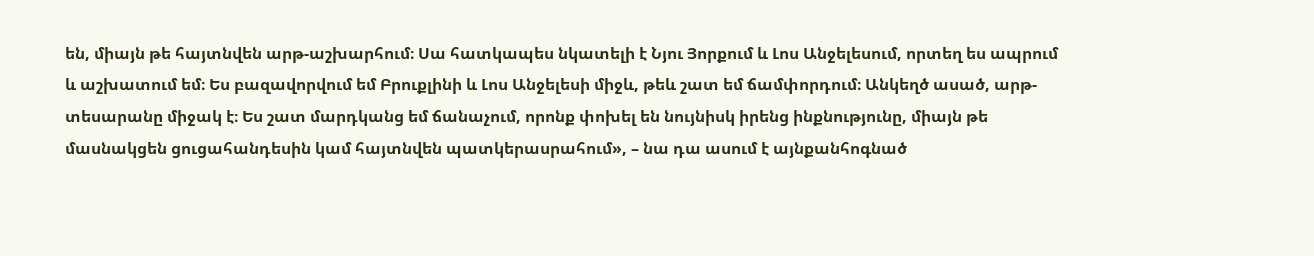են, միայն թե հայտնվեն արթ-աշխարհում։ Սա հատկապես նկատելի է Նյու Յորքում և Լոս Անջելեսում, որտեղ ես ապրում և աշխատում եմ։ Ես բազավորվում եմ Բրուքլինի և Լոս Անջելեսի միջև, թեև շատ եմ ճամփորդում։ Անկեղծ ասած, արթ-տեսարանը միջակ է։ Ես շատ մարդկանց եմ ճանաչում, որոնք փոխել են նույնիսկ իրենց ինքնությունը, միայն թե մասնակցեն ցուցահանդեսին կամ հայտնվեն պատկերասրահում», – նա դա ասում է այնքանհոգնած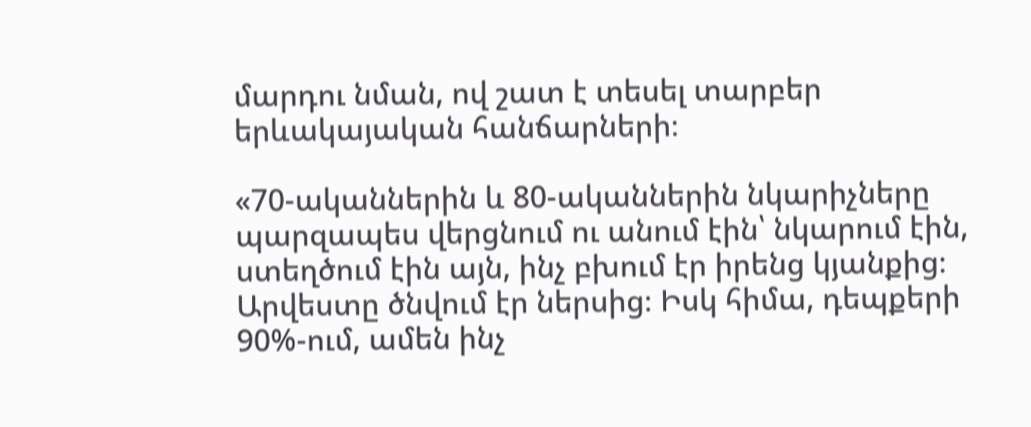մարդու նման, ով շատ է տեսել տարբեր երևակայական հանճարների։

«70-ականներին և 80-ականներին նկարիչները պարզապես վերցնում ու անում էին՝ նկարում էին, ստեղծում էին այն, ինչ բխում էր իրենց կյանքից։ Արվեստը ծնվում էր ներսից։ Իսկ հիմա, դեպքերի 90%-ում, ամեն ինչ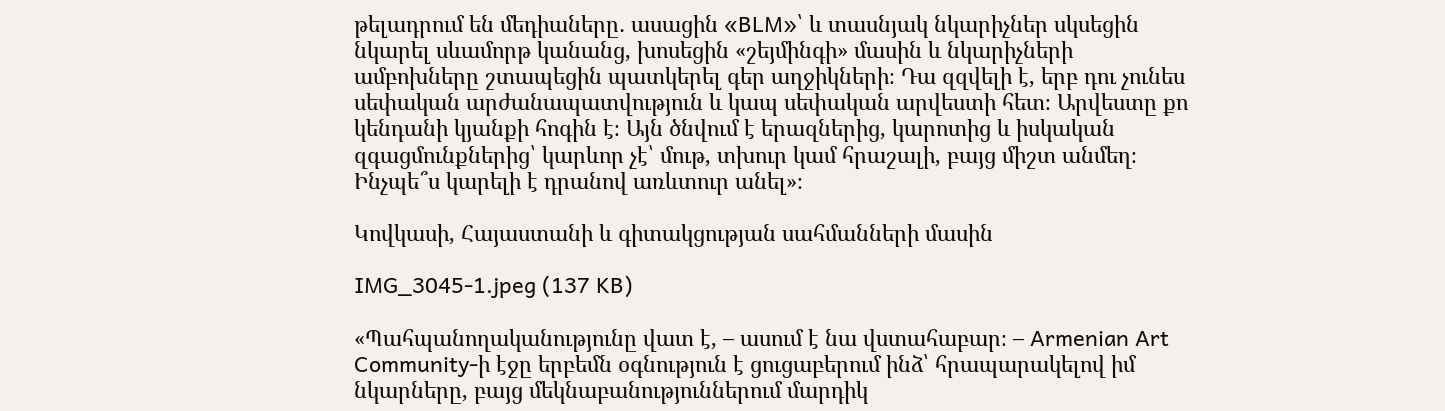թելադրում են մեդիաները․ ասացին «BLM»՝ և տասնյակ նկարիչներ սկսեցին նկարել սևամորթ կանանց, խոսեցին «շեյմինգի» մասին և նկարիչների ամբոխները շտապեցին պատկերել գեր աղջիկների։ Դա զզվելի է, երբ դու չունես սեփական արժանապատվություն և կապ սեփական արվեստի հետ։ Արվեստը քո կենդանի կյանքի հոգին է։ Այն ծնվում է երազներից, կարոտից և իսկական զգացմունքներից՝ կարևոր չէ՝ մութ, տխուր կամ հրաշալի, բայց միշտ անմեղ։ Ինչպե՞ս կարելի է դրանով առևտուր անել»։

Կովկասի, Հայաստանի և գիտակցության սահմանների մասին

IMG_3045-1.jpeg (137 KB)

«Պահպանողականությունը վատ է, – ասում է նա վստահաբար։ – Armenian Art Community-ի էջը երբեմն օգնություն է ցուցաբերում ինձ՝ հրապարակելով իմ նկարները, բայց մեկնաբանություններում մարդիկ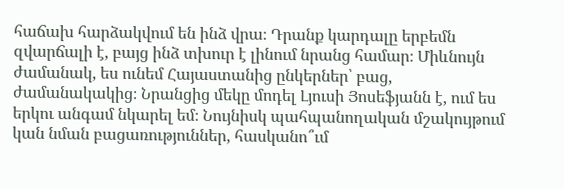հաճախ հարձակվում են ինձ վրա։ Դրանք կարդալը երբեմն զվարճալի է, բայց ինձ տխուր է լինում նրանց համար։ Միևնույն ժամանակ, ես ունեմ Հայաստանից ընկերներ՝ բաց, ժամանակակից։ Նրանցից մեկը մոդել Լյուսի Յոսեֆյանն է, ում ես երկու անգամ նկարել եմ։ Նույնիսկ պահպանողական մշակույթում կան նման բացառություններ, հասկանո՞ւմ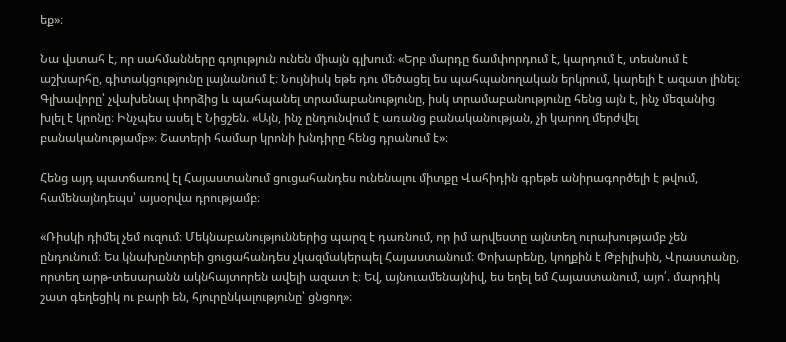եք»։

Նա վստահ է, որ սահմանները գոյություն ունեն միայն գլխում։ «Երբ մարդը ճամփորդում է, կարդում է, տեսնում է աշխարհը, գիտակցությունը լայնանում է։ Նույնիսկ եթե դու մեծացել ես պահպանողական երկրում, կարելի է ազատ լինել։ Գլխավորը՝ չվախենալ փորձից և պահպանել տրամաբանությունը, իսկ տրամաբանությունը հենց այն է, ինչ մեզանից խլել է կրոնը։ Ինչպես ասել է Նիցշեն. «Այն, ինչ ընդունվում է առանց բանականության, չի կարող մերժվել բանականությամբ»։ Շատերի համար կրոնի խնդիրը հենց դրանում է»։

Հենց այդ պատճառով էլ Հայաստանում ցուցահանդես ունենալու միտքը Վահիդին գրեթե անիրագործելի է թվում, համենայնդեպս՝ այսօրվա դրությամբ։

«Ռիսկի դիմել չեմ ուզում։ Մեկնաբանություններից պարզ է դառնում, որ իմ արվեստը այնտեղ ուրախությամբ չեն ընդունում։ Ես կնախընտրեի ցուցահանդես չկազմակերպել Հայաստանում։ Փոխարենը, կողքին է Թբիլիսին, Վրաստանը, որտեղ արթ-տեսարանն ակնհայտորեն ավելի ազատ է։ Եվ, այնուամենայնիվ, ես եղել եմ Հայաստանում, այո՛. մարդիկ շատ գեղեցիկ ու բարի են, հյուրընկալությունը՝ ցնցող»։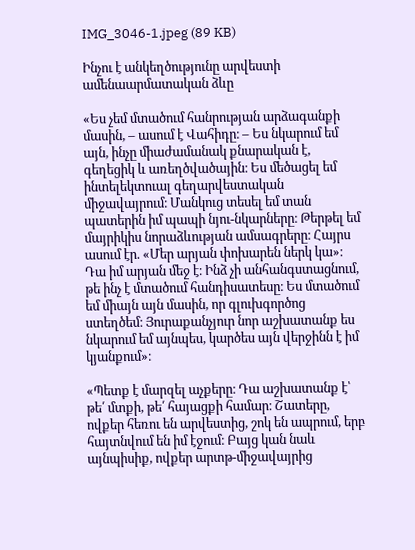IMG_3046-1.jpeg (89 KB)

Ինչու է անկեղծությունը արվեստի ամենաարմատական ձևը

«Ես չեմ մտածում հանրության արձագանքի մասին, – ասում է Վահիդը։ – Ես նկարում եմ այն, ինչը միաժամանակ քնարական է, գեղեցիկ և առեղծվածային։ Ես մեծացել եմ ինտելեկտուալ գեղարվեստական միջավայրում։ Մանկուց տեսել եմ տան պատերին իմ պապի նյու-նկարները։ Թերթել եմ մայրիկիս նորաձևության ամսագրերը։ Հայրս ասում էր. «Մեր արյան փոխարեն ներկ կա»։ Դա իմ արյան մեջ է։ Ինձ չի անհանգստացնում, թե ինչ է մտածում հանդիսատեսը։ Ես մտածում եմ միայն այն մասին, որ գլուխգործոց ստեղծեմ։ Յուրաքանչյուր նոր աշխատանք ես նկարում եմ այնպես, կարծես այն վերջինն է իմ կյանքում»։

«Պետք է մարզել աչքերը։ Դա աշխատանք է՝ թե՛ մտքի, թե՛ հայացքի համար։ Շատերը, ովքեր հեռու են արվեստից, շոկ են ապրում, երբ հայտնվում են իմ էջում։ Բայց կան նաև այնպիսիք, ովքեր արտթ-միջավայրից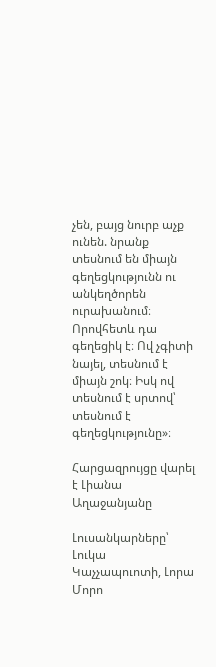չեն, բայց նուրբ աչք ունեն. նրանք տեսնում են միայն գեղեցկությունն ու անկեղծորեն ուրախանում։ Որովհետև դա գեղեցիկ է։ Ով չգիտի նայել, տեսնում է միայն շոկ։ Իսկ ով տեսնում է սրտով՝ տեսնում է գեղեցկությունը»։

Հարցազրույցը վարել է Լիանա Աղաջանյանը

Լուսանկարները՝ Լուկա Կաչչապուոտի, Լորա Մորո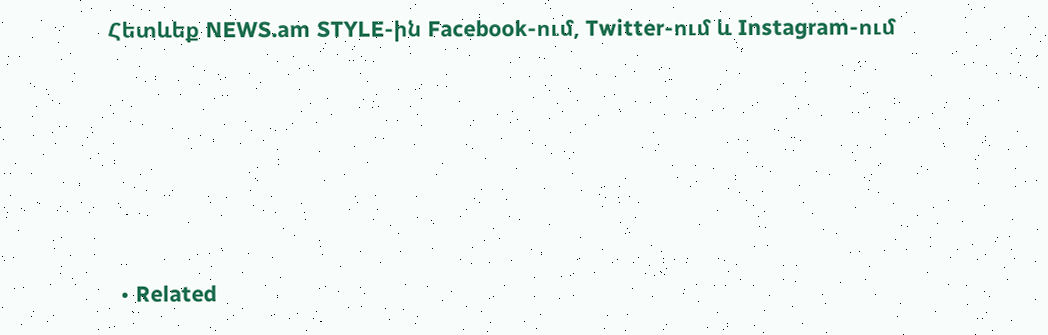Հետևեք NEWS.am STYLE-ին Facebook-ում, Twitter-ում և Instagram-ում





  • Related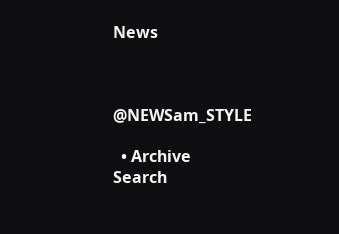News



@NEWSam_STYLE

  • Archive
Search